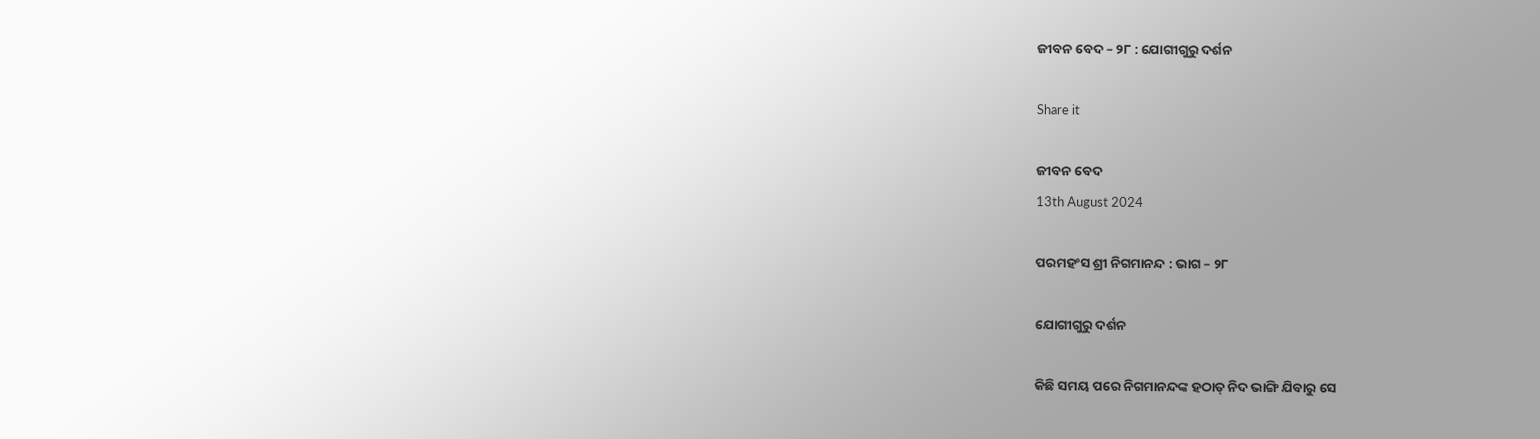ଜୀବନ ବେଦ – ୨୮ : ଯୋଗୀଗୁରୁ ଦର୍ଶନ

Share it

ଜୀବନ ବେଦ
13th August 2024

ପରମହଂସ ଶ୍ରୀ ନିଗମାନନ୍ଦ : ଭାଗ – ୨୮

ଯୋଗୀଗୁରୁ ଦର୍ଶନ

କିଛି ସମୟ ପରେ ନିଗମାନନ୍ଦଙ୍କ ହଠାତ୍ ନିଦ ଭାଙ୍ଗି ଯିବାରୁ ସେ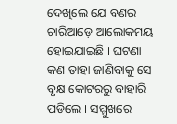ଦେଖିଲେ ଯେ ବଣର ଚାରିଆଡ଼େ ଆଲୋକମୟ ହୋଇଯାଇଛି । ଘଟଣା କଣ ତାହା ଜାଣିବାକୁ ସେ ବୃକ୍ଷ କୋଟରରୁ ବାହାରି ପଡିଲେ । ସମ୍ମୁଖରେ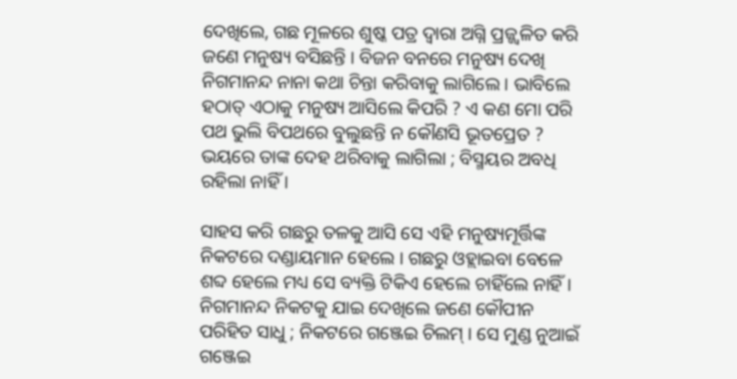ଦେଖିଲେ, ଗଛ ମୂଳରେ ଶୁଷ୍କ ପତ୍ର ଦ୍ଵାରା ଅଗ୍ନି ପ୍ରଜ୍ଜ୍ଵଳିତ କରି ଜଣେ ମନୁଷ୍ୟ ବସିଛନ୍ତି । ବିଜନ ବନରେ ମନୁଷ୍ୟ ଦେଖି ନିଗମାନନ୍ଦ ନାନା କଥା ଚିନ୍ତା କରିବାକୁ ଲାଗିଲେ । ଭାବିଲେ ହଠାତ୍ ଏଠାକୁ ମନୁଷ୍ୟ ଆସିଲେ କିପରି ? ଏ କଣ ମୋ ପରି ପଥ ଭୁଲି ବିପଥରେ ବୁଲୁଛନ୍ତି ନ କୌଣସି ଭୂତପ୍ରେତ ? ଭୟରେ ତାଙ୍କ ଦେହ ଥରିବାକୁ ଲାଗିଲା ; ବିସ୍ମୟର ଅବଧି ରହିଲା ନାହିଁ ।

ସାହସ କରି ଗଛରୁ ତଳକୁ ଆସି ସେ ଏହି ମନୁଷ୍ୟମୂର୍ତ୍ତିଙ୍କ ନିକଟରେ ଦଣ୍ଡାୟମାନ ହେଲେ । ଗଛରୁ ଓହ୍ଲାଇବା ବେଳେ ଶବ୍ଦ ହେଲେ ମଧ୍ୟ ସେ ବ୍ୟକ୍ତି ଟିକିଏ ହେଲେ ଚାହିଁଲେ ନାହିଁ । ନିଗମାନନ୍ଦ ନିକଟକୁ ଯାଇ ଦେଖିଲେ ଜଣେ କୌପୀନ ପରିହିତ ସାଧୁ ; ନିକଟରେ ଗଞ୍ଜେଇ ଚିଲମ୍ । ସେ ମୁଣ୍ଡ ନୁଆଇଁ ଗଞ୍ଜେଇ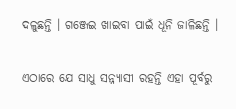ଦଳୁଛନ୍ତି । ଗଞ୍ଜେଇ ଖାଇବା ପାଇଁ ଧୂନି ଜାଳିଛନ୍ତି ।

ଏଠାରେ ଯେ ସାଧୁ ସନ୍ନ୍ୟାସୀ ରହନ୍ତି ଏହା ପୂର୍ବରୁ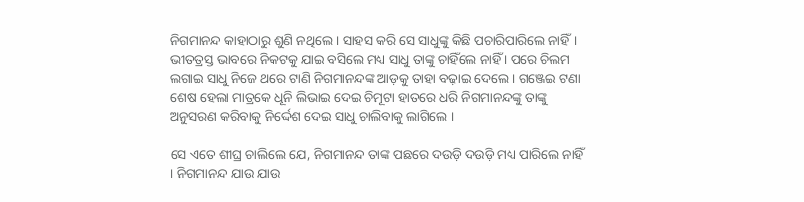ନିଗମାନନ୍ଦ କାହାଠାରୁ ଶୁଣି ନଥିଲେ । ସାହସ କରି ସେ ସାଧୁଙ୍କୁ କିଛି ପଚାରିପାରିଲେ ନାହିଁ। ଭୀତତ୍ରସ୍ତ ଭାବରେ ନିକଟକୁ ଯାଇ ବସିଲେ ମଧ୍ୟ ସାଧୁ ତାଙ୍କୁ ଚାହିଁଲେ ନାହିଁ । ପରେ ଚିଲମ ଲଗାଇ ସାଧୁ ନିଜେ ଥରେ ଟାଣି ନିଗମାନନ୍ଦଙ୍କ ଆଡ଼କୁ ତାହା ବଢ଼ାଇ ଦେଲେ । ଗଞ୍ଜେଇ ଟଣା ଶେଷ ହେଲା ମାତ୍ରକେ ଧୂନି ଲିଭାଇ ଦେଇ ଚିମୂଟା ହାତରେ ଧରି ନିଗମାନନ୍ଦଙ୍କୁ ତାଙ୍କୁ ଅନୁସରଣ କରିବାକୁ ନିର୍ଦ୍ଦେଶ ଦେଇ ସାଧୁ ଚାଲିବାକୁ ଲାଗିଲେ ।

ସେ ଏତେ ଶୀଘ୍ର ଚାଲିଲେ ଯେ, ନିଗମାନନ୍ଦ ତାଙ୍କ ପଛରେ ଦଉଡ଼ି ଦଉଡ଼ି ମଧ୍ୟ ପାରିଲେ ନାହିଁ । ନିଗମାନନ୍ଦ ଯାଉ ଯାଉ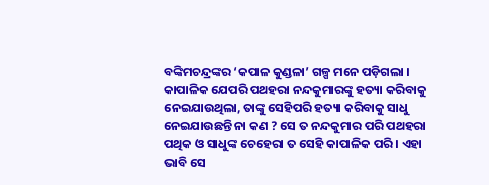ବଙ୍କିମଚନ୍ଦ୍ରଙ୍କର ‘କପାଳ କୁଣ୍ଡଳା’ ଗଳ୍ପ ମନେ ପଡ଼ିଗଲା । କାପାଳିକ ଯେପରି ପଥହରା ନନ୍ଦକୁମାରଙ୍କୁ ହତ୍ୟା କରିବାକୁ ନେଇଯାଉଥିଲା, ତାଙ୍କୁ ସେହିପରି ହତ୍ୟା କରିବାକୁ ସାଧୁ ନେଇଯାଉଛନ୍ତି ନା କଣ ? ସେ ତ ନନ୍ଦକୁମାର ପରି ପଥହରା ପଥିକ ଓ ସାଧୁଙ୍କ ଚେହେରା ତ ସେହି କାପାଳିକ ପରି । ଏହା ଭାବି ସେ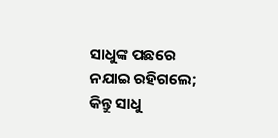ସାଧୁଙ୍କ ପଛରେ ନଯାଇ ରହିଗଲେ; କିନ୍ତୁ ସାଧୁ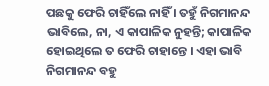ପଛକୁ ଫେରି ଚାହିଁଲେ ନାହିଁ । ତହୁଁ ନିଗମାନନ୍ଦ ଭାବିଲେ, ନା, ଏ କାପାଳିକ ନୁହନ୍ତି; କାପାଳିକ ହୋଇଥିଲେ ତ ଫେରି ଚାହାନ୍ତେ । ଏହା ଭାବି ନିଗମାନନ୍ଦ ବହୁ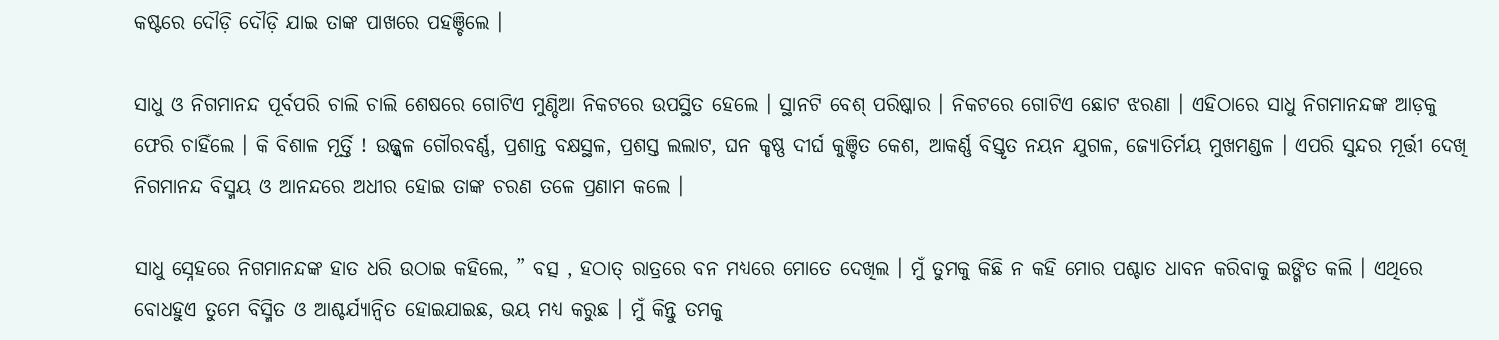କଷ୍ଟରେ ଦୌଡ଼ି ଦୌଡ଼ି ଯାଇ ତାଙ୍କ ପାଖରେ ପହଞ୍ଚିଲେ ।

ସାଧୁ ଓ ନିଗମାନନ୍ଦ ପୂର୍ବପରି ଚାଲି ଚାଲି ଶେଷରେ ଗୋଟିଏ ମୁଣ୍ଡିଆ ନିକଟରେ ଉପସ୍ଥିତ ହେଲେ । ସ୍ଥାନଟି ବେଶ୍ ପରିଷ୍କାର । ନିକଟରେ ଗୋଟିଏ ଛୋଟ ଝରଣା । ଏହିଠାରେ ସାଧୁ ନିଗମାନନ୍ଦଙ୍କ ଆଡ଼କୁ ଫେରି ଚାହିଁଲେ । କି ବିଶାଳ ମୂର୍ତ୍ତି ! ଉଜ୍ଜ୍ବଳ ଗୌରବର୍ଣ୍ଣ, ପ୍ରଶାନ୍ତ ବକ୍ଷସ୍ଥଳ, ପ୍ରଶସ୍ତ ଲଲାଟ, ଘନ କୃଷ୍ଣ ଦୀର୍ଘ କୁଞ୍ଚିତ କେଶ, ଆକର୍ଣ୍ଣ ବିସ୍ତୃତ ନୟନ ଯୁଗଳ, ଜ୍ୟୋତିର୍ମୟ ମୁଖମଣ୍ଡଳ । ଏପରି ସୁନ୍ଦର ମୂର୍ତ୍ତୀ ଦେଖି ନିଗମାନନ୍ଦ ବିସ୍ମୟ ଓ ଆନନ୍ଦରେ ଅଧୀର ହୋଇ ତାଙ୍କ ଚରଣ ତଳେ ପ୍ରଣାମ କଲେ ।

ସାଧୁ ସ୍ନେହରେ ନିଗମାନନ୍ଦଙ୍କ ହାତ ଧରି ଉଠାଇ କହିଲେ, ” ବତ୍ସ , ହଠାତ୍ ରାତ୍ରରେ ବନ ମଧ୍ୟରେ ମୋତେ ଦେଖିଲ । ମୁଁ ତୁମକୁ କିଛି ନ କହି ମୋର ପଶ୍ଚାତ ଧାବନ କରିବାକୁ ଇଙ୍ଗିତ କଲି । ଏଥିରେ ବୋଧହୁଏ ତୁମେ ବିସ୍ମିତ ଓ ଆଶ୍ଚର୍ଯ୍ୟାନ୍ଵିତ ହୋଇଯାଇଛ, ଭୟ ମଧ୍ୟ କରୁଛ । ମୁଁ କିନ୍ତୁ ତମକୁ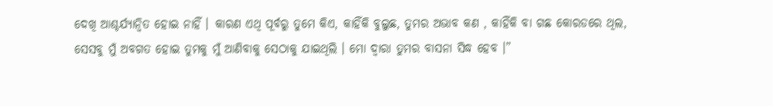ଦେଖି ଆଶ୍ଚର୍ଯ୍ୟାନ୍ଵିତ ହୋଇ ନାହିଁ । କାରଣ ଏଥି ପୂର୍ବରୁ ତୁମେ କିଏ, କାହିଁକି ବୁଲୁଛ, ତୁମର ଅଭାବ କଣ , କାହିଁକି ବା ଗଛ କୋରଡରେ ଥିଲ, ସେସବୁ ମୁଁ ଅବଗତ ହୋଇ ତୁମକୁ ମୁଁ ଆଣିବାକୁ ସେଠାକୁ ଯାଇଥିଲି । ମୋ ଦ୍ଵାରା ତୁମର ବାସନା ସିଦ୍ଧ ହେବ ।”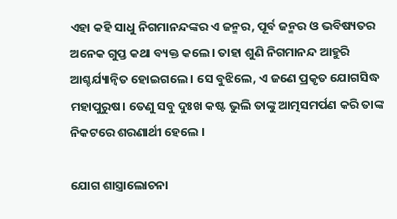ଏହା କହି ସାଧୁ ନିଗମାନନ୍ଦଙ୍କର ଏ ଜନ୍ମର, ପୂର୍ବ ଜନ୍ମର ଓ ଭବିଷ୍ୟତର ଅନେକ ଗୁପ୍ତ କଥା ବ୍ୟକ୍ତ କଲେ। ତାହା ଶୁଣି ନିଗମାନନ୍ଦ ଆହୁରି ଆଶ୍ଚର୍ଯ୍ୟାନ୍ଵିତ ହୋଇଗଲେ । ସେ ବୁଝିଲେ, ଏ ଜଣେ ପ୍ରକୃତ ଯୋଗସିଦ୍ଧ ମହାପୁରୁଷ। ତେଣୁ ସବୁ ଦୁଃଖ କଷ୍ଟ ଭୁଲି ତାଙ୍କୁ ଆତ୍ମସମର୍ପଣ କରି ତାଙ୍କ ନିକଟରେ ଶରଣାର୍ଥୀ ହେଲେ ।

ଯୋଗ ଶାସ୍ତ୍ରାଲୋଚନା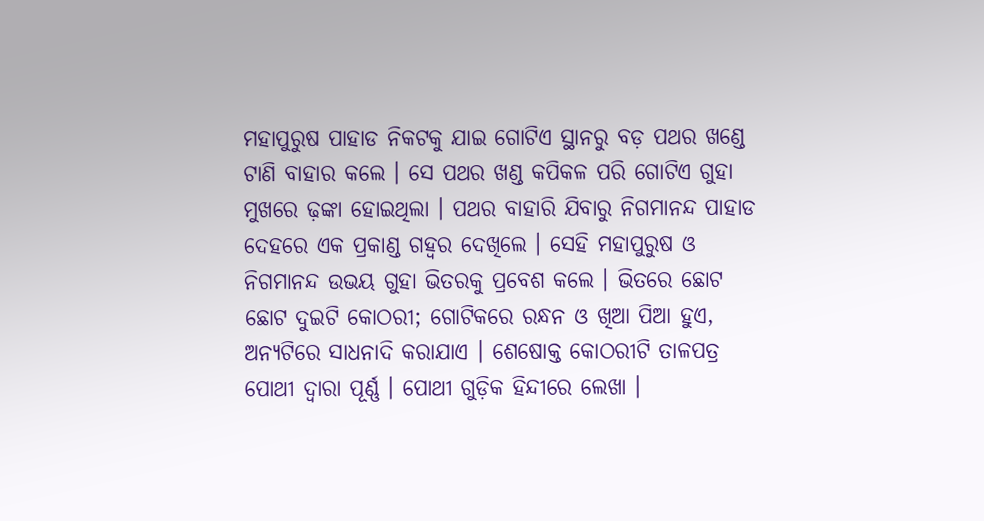ମହାପୁରୁଷ ପାହାଡ ନିକଟକୁ ଯାଇ ଗୋଟିଏ ସ୍ଥାନରୁ ବଡ଼ ପଥର ଖଣ୍ଡେ ଟାଣି ବାହାର କଲେ । ସେ ପଥର ଖଣ୍ଡ କପିକଳ ପରି ଗୋଟିଏ ଗୁହା ମୁଖରେ ଢ଼ଙ୍କା ହୋଇଥିଲା । ପଥର ବାହାରି ଯିବାରୁ ନିଗମାନନ୍ଦ ପାହାଡ ଦେହରେ ଏକ ପ୍ରକାଣ୍ଡ ଗହ୍ଵର ଦେଖିଲେ । ସେହି ମହାପୁରୁଷ ଓ ନିଗମାନନ୍ଦ ଉଭୟ ଗୁହା ଭିତରକୁ ପ୍ରବେଶ କଲେ । ଭିତରେ ଛୋଟ ଛୋଟ ଦୁଇଟି କୋଠରୀ; ଗୋଟିକରେ ରନ୍ଧନ ଓ ଖିଆ ପିଆ ହୁଏ, ଅନ୍ୟଟିରେ ସାଧନାଦି କରାଯାଏ । ଶେଷୋକ୍ତ କୋଠରୀଟି ତାଳପତ୍ର ପୋଥୀ ଦ୍ଵାରା ପୂର୍ଣ୍ଣ । ପୋଥୀ ଗୁଡ଼ିକ ହିନ୍ଦୀରେ ଲେଖା ।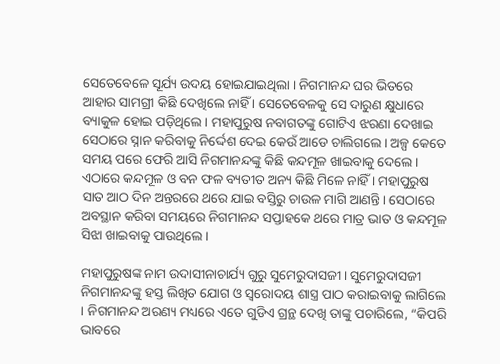ସେତେବେଳେ ସୂର୍ଯ୍ୟ ଉଦୟ ହୋଇଯାଇଥିଲା । ନିଗମାନନ୍ଦ ଘର ଭିତରେ ଆହାର ସାମଗ୍ରୀ କିଛି ଦେଖିଲେ ନାହିଁ । ସେତେବେଳକୁ ସେ ଦାରୁଣ କ୍ଷୁଧାରେ ବ୍ୟାକୁଳ ହୋଇ ପଡ଼ିଥିଲେ । ମହାପୁରୁଷ ନବାଗତଙ୍କୁ ଗୋଟିଏ ଝରଣା ଦେଖାଇ ସେଠାରେ ସ୍ନାନ କରିବାକୁ ନିର୍ଦ୍ଦେଶ ଦେଇ କେଉଁ ଆଡେ ଚାଲିଗଲେ । ଅଳ୍ପ କେତେ ସମୟ ପରେ ଫେରି ଆସି ନିଗମାନନ୍ଦଙ୍କୁ କିଛି କନ୍ଦମୂଳ ଖାଇବାକୁ ଦେଲେ । ଏଠାରେ କନ୍ଦମୂଳ ଓ ବନ ଫଳ ବ୍ୟତୀତ ଅନ୍ୟ କିଛି ମିଳେ ନାହିଁ । ମହାପୁରୁଷ ସାତ ଆଠ ଦିନ ଅନ୍ତରରେ ଥରେ ଯାଇ ବସ୍ତିରୁ ଚାଉଳ ମାଗି ଆଣନ୍ତି। ସେଠାରେ ଅବସ୍ଥାନ କରିବା ସମୟରେ ନିଗମାନନ୍ଦ ସପ୍ତାହକେ ଥରେ ମାତ୍ର ଭାତ ଓ କନ୍ଦମୂଳ ସିଝା ଖାଇବାକୁ ପାଉଥିଲେ ।

ମହାପୁରୁଷଙ୍କ ନାମ ଉଦାସୀନାଚାର୍ଯ୍ୟ ଗୁରୁ ସୁମେରୁଦାସଜୀ। ସୁମେରୁଦାସଜୀ ନିଗମାନନ୍ଦଙ୍କୁ ହସ୍ତ ଲିଖିତ ଯୋଗ ଓ ସ୍ୱରୋଦୟ ଶାସ୍ତ୍ର ପାଠ କରାଇବାକୁ ଲାଗିଲେ । ନିଗମାନନ୍ଦ ଅରଣ୍ୟ ମଧ୍ୟରେ ଏତେ ଗୁଡିଏ ଗ୍ରନ୍ଥ ଦେଖି ତାଙ୍କୁ ପଚାରିଲେ, “କିପରି ଭାବରେ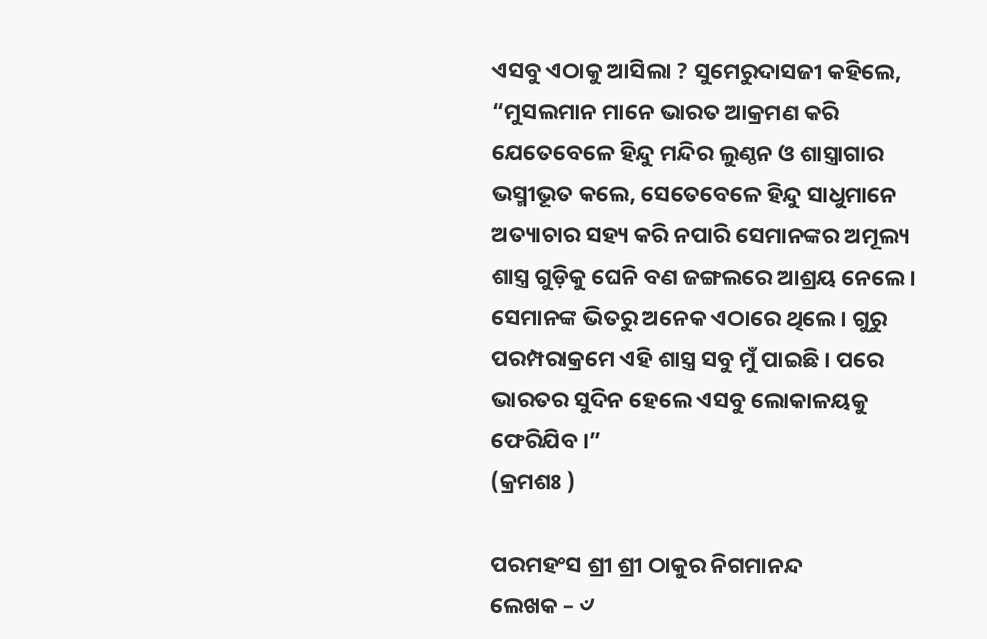ଏସବୁ ଏଠାକୁ ଆସିଲା ? ସୁମେରୁଦାସଜୀ କହିଲେ, “ମୁସଲମାନ ମାନେ ଭାରତ ଆକ୍ରମଣ କରି ଯେତେବେଳେ ହିନ୍ଦୁ ମନ୍ଦିର ଲୁଣ୍ଠନ ଓ ଶାସ୍ତ୍ରାଗାର ଭସ୍ମୀଭୂତ କଲେ, ସେତେବେଳେ ହିନ୍ଦୁ ସାଧୁମାନେ ଅତ୍ୟାଚାର ସହ୍ୟ କରି ନପାରି ସେମାନଙ୍କର ଅମୂଲ୍ୟ ଶାସ୍ତ୍ର ଗୁଡ଼ିକୁ ଘେନି ବଣ ଜଙ୍ଗଲରେ ଆଶ୍ରୟ ନେଲେ । ସେମାନଙ୍କ ଭିତରୁ ଅନେକ ଏଠାରେ ଥିଲେ । ଗୁରୁ ପରମ୍ପରାକ୍ରମେ ଏହି ଶାସ୍ତ୍ର ସବୁ ମୁଁ ପାଇଛି । ପରେ ଭାରତର ସୁଦିନ ହେଲେ ଏସବୁ ଲୋକାଳୟକୁ ଫେରିଯିବ ।”
(କ୍ରମଶଃ )

ପରମହଂସ ଶ୍ରୀ ଶ୍ରୀ ଠାକୁର ନିଗମାନନ୍ଦ
ଲେଖକ – ୰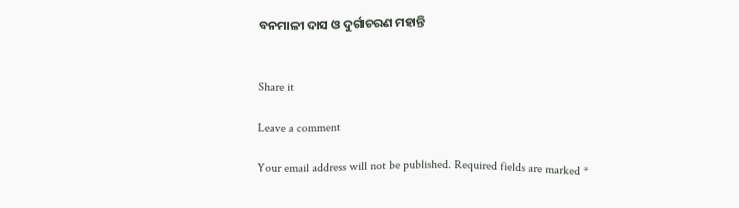ବନମାଳୀ ଦାସ ଓ ଦୁର୍ଗାଚରଣ ମହାନ୍ତି


Share it

Leave a comment

Your email address will not be published. Required fields are marked *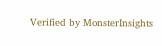Verified by MonsterInsights